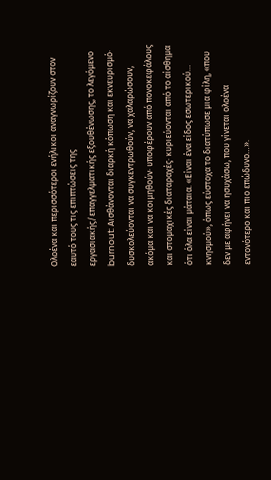Ολοένα και περισσότεροι ενήλικοι αναγνωρίζουν στον εαυτό τους τις επιπτώσεις της εργασιακής/επαγγελματικής εξουθένωσης, το λεγόμενο burnout: Αισθάνονται διαρκή κόπωση και εκνευρισμό· δυσκολεύονται να συγκεντρωθούν, να χαλαρώσουν, ακόμα και να κοιμηθούν· υποφέρουν από πονοκεφάλους και στομαχικές διαταραχές· κυριεύονται από το αίσθημα ότι όλα είναι μάταια. «Είναι ένα είδος εσωτερικού… κνησμού», όπως εύστοχα το διατύπωσε μια φίλη, «που δεν με αφήνει να ησυχάσω, που γίνεται ολοένα εντονότερο και πιο επώδυνο…».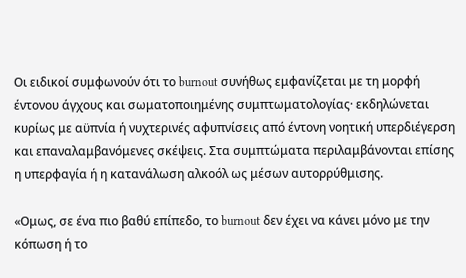Οι ειδικοί συμφωνούν ότι το burnout συνήθως εμφανίζεται με τη μορφή έντονου άγχους και σωματοποιημένης συμπτωματολογίας· εκδηλώνεται κυρίως με αϋπνία ή νυχτερινές αφυπνίσεις από έντονη νοητική υπερδιέγερση και επαναλαμβανόμενες σκέψεις. Στα συμπτώματα περιλαμβάνονται επίσης η υπερφαγία ή η κατανάλωση αλκοόλ ως μέσων αυτορρύθμισης.

«Ομως, σε ένα πιο βαθύ επίπεδο, το burnout δεν έχει να κάνει μόνο με την κόπωση ή το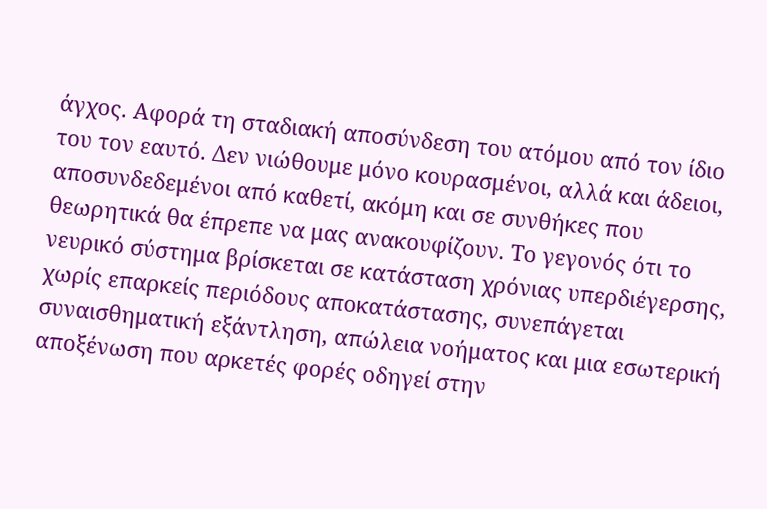άγχος. Αφορά τη σταδιακή αποσύνδεση του ατόμου από τον ίδιο του τον εαυτό. Δεν νιώθουμε μόνο κουρασμένοι, αλλά και άδειοι, αποσυνδεδεμένοι από καθετί, ακόμη και σε συνθήκες που θεωρητικά θα έπρεπε να μας ανακουφίζουν. Το γεγονός ότι το νευρικό σύστημα βρίσκεται σε κατάσταση χρόνιας υπερδιέγερσης, χωρίς επαρκείς περιόδους αποκατάστασης, συνεπάγεται συναισθηματική εξάντληση, απώλεια νοήματος και μια εσωτερική αποξένωση που αρκετές φορές οδηγεί στην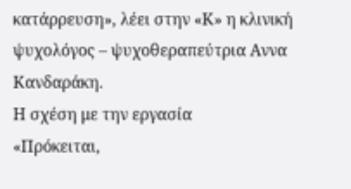κατάρρευση», λέει στην «Κ» η κλινική ψυχολόγος – ψυχοθεραπεύτρια Αννα Κανδαράκη.
Η σχέση με την εργασία
«Πρόκειται,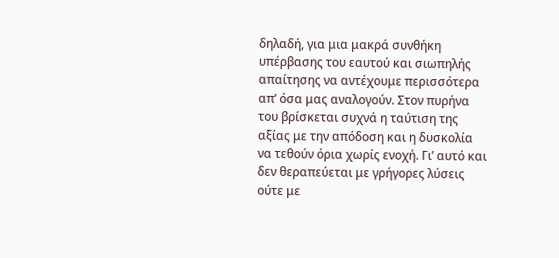δηλαδή, για μια μακρά συνθήκη υπέρβασης του εαυτού και σιωπηλής απαίτησης να αντέχουμε περισσότερα απ’ όσα μας αναλογούν. Στον πυρήνα του βρίσκεται συχνά η ταύτιση της αξίας με την απόδοση και η δυσκολία να τεθούν όρια χωρίς ενοχή. Γι’ αυτό και δεν θεραπεύεται με γρήγορες λύσεις ούτε με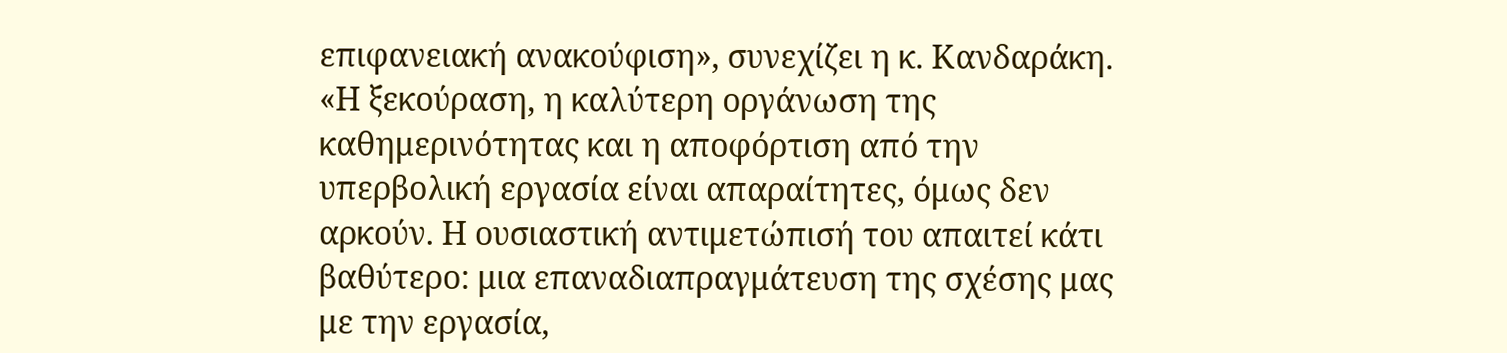επιφανειακή ανακούφιση», συνεχίζει η κ. Κανδαράκη. «Η ξεκούραση, η καλύτερη οργάνωση της καθημερινότητας και η αποφόρτιση από την υπερβολική εργασία είναι απαραίτητες, όμως δεν αρκούν. Η ουσιαστική αντιμετώπισή του απαιτεί κάτι βαθύτερο: μια επαναδιαπραγμάτευση της σχέσης μας με την εργασία,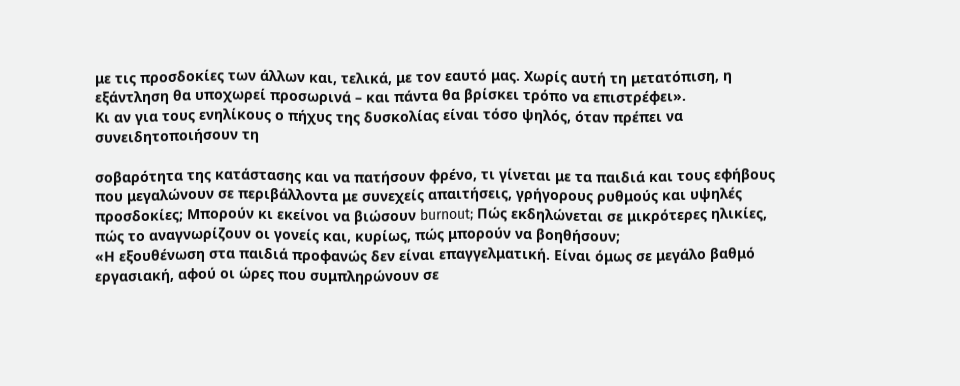με τις προσδοκίες των άλλων και, τελικά, με τον εαυτό μας. Χωρίς αυτή τη μετατόπιση, η εξάντληση θα υποχωρεί προσωρινά – και πάντα θα βρίσκει τρόπο να επιστρέφει».
Κι αν για τους ενηλίκους ο πήχυς της δυσκολίας είναι τόσο ψηλός, όταν πρέπει να συνειδητοποιήσουν τη

σοβαρότητα της κατάστασης και να πατήσουν φρένο, τι γίνεται με τα παιδιά και τους εφήβους που μεγαλώνουν σε περιβάλλοντα με συνεχείς απαιτήσεις, γρήγορους ρυθμούς και υψηλές προσδοκίες; Μπορούν κι εκείνοι να βιώσουν burnout; Πώς εκδηλώνεται σε μικρότερες ηλικίες, πώς το αναγνωρίζουν οι γονείς και, κυρίως, πώς μπορούν να βοηθήσουν;
«Η εξουθένωση στα παιδιά προφανώς δεν είναι επαγγελματική. Είναι όμως σε μεγάλο βαθμό εργασιακή, αφού οι ώρες που συμπληρώνουν σε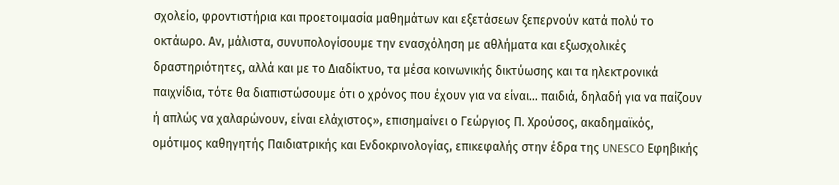σχολείο, φροντιστήρια και προετοιμασία μαθημάτων και εξετάσεων ξεπερνούν κατά πολύ το οκτάωρο. Αν, μάλιστα, συνυπολογίσουμε την ενασχόληση με αθλήματα και εξωσχολικές δραστηριότητες, αλλά και με το Διαδίκτυο, τα μέσα κοινωνικής δικτύωσης και τα ηλεκτρονικά παιχνίδια, τότε θα διαπιστώσουμε ότι ο χρόνος που έχουν για να είναι… παιδιά, δηλαδή για να παίζουν ή απλώς να χαλαρώνουν, είναι ελάχιστος», επισημαίνει ο Γεώργιος Π. Χρούσος, ακαδημαϊκός, ομότιμος καθηγητής Παιδιατρικής και Ενδοκρινολογίας, επικεφαλής στην έδρα της UNESCO Εφηβικής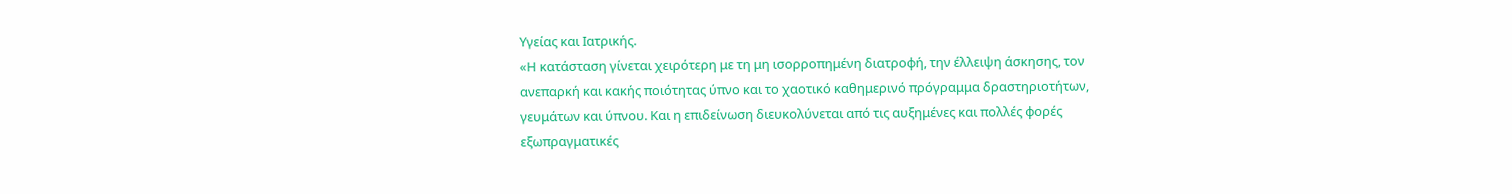Υγείας και Ιατρικής.
«Η κατάσταση γίνεται χειρότερη με τη μη ισορροπημένη διατροφή, την έλλειψη άσκησης, τον ανεπαρκή και κακής ποιότητας ύπνο και το χαοτικό καθημερινό πρόγραμμα δραστηριοτήτων, γευμάτων και ύπνου. Και η επιδείνωση διευκολύνεται από τις αυξημένες και πολλές φορές εξωπραγματικές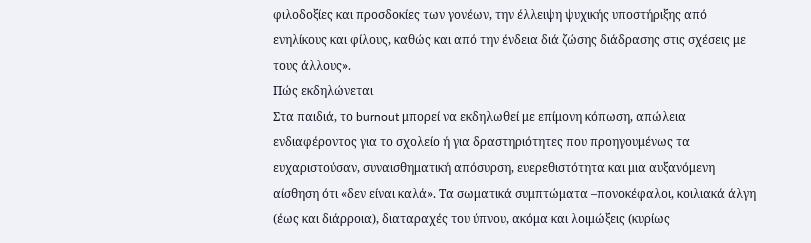φιλοδοξίες και προσδοκίες των γονέων, την έλλειψη ψυχικής υποστήριξης από ενηλίκους και φίλους, καθώς και από την ένδεια διά ζώσης διάδρασης στις σχέσεις με τους άλλους».
Πώς εκδηλώνεται
Στα παιδιά, το burnout μπορεί να εκδηλωθεί με επίμονη κόπωση, απώλεια ενδιαφέροντος για το σχολείο ή για δραστηριότητες που προηγουμένως τα ευχαριστούσαν, συναισθηματική απόσυρση, ευερεθιστότητα και μια αυξανόμενη αίσθηση ότι «δεν είναι καλά». Τα σωματικά συμπτώματα –πονοκέφαλοι, κοιλιακά άλγη (έως και διάρροια), διαταραχές του ύπνου, ακόμα και λοιμώξεις (κυρίως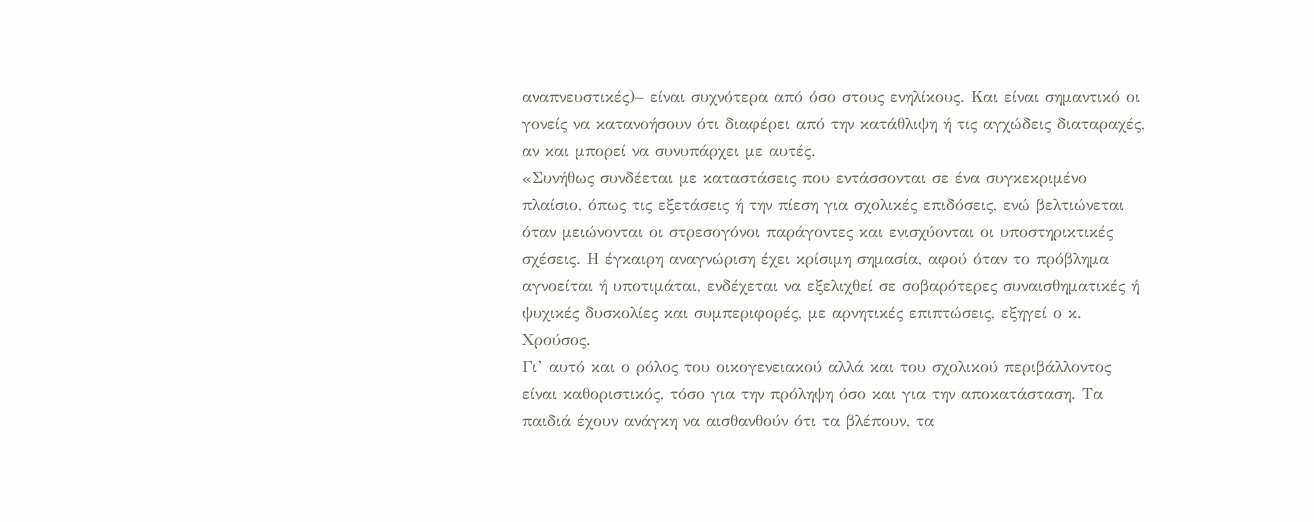αναπνευστικές)– είναι συχνότερα από όσο στους ενηλίκους. Και είναι σημαντικό οι γονείς να κατανοήσουν ότι διαφέρει από την κατάθλιψη ή τις αγχώδεις διαταραχές, αν και μπορεί να συνυπάρχει με αυτές.
«Συνήθως συνδέεται με καταστάσεις που εντάσσονται σε ένα συγκεκριμένο πλαίσιο, όπως τις εξετάσεις ή την πίεση για σχολικές επιδόσεις, ενώ βελτιώνεται όταν μειώνονται οι στρεσογόνοι παράγοντες και ενισχύονται οι υποστηρικτικές σχέσεις. Η έγκαιρη αναγνώριση έχει κρίσιμη σημασία, αφού όταν το πρόβλημα αγνοείται ή υποτιμάται, ενδέχεται να εξελιχθεί σε σοβαρότερες συναισθηματικές ή ψυχικές δυσκολίες και συμπεριφορές, με αρνητικές επιπτώσεις, εξηγεί ο κ. Χρούσος.
Γι’ αυτό και ο ρόλος του οικογενειακού αλλά και του σχολικού περιβάλλοντος είναι καθοριστικός, τόσο για την πρόληψη όσο και για την αποκατάσταση. Τα παιδιά έχουν ανάγκη να αισθανθούν ότι τα βλέπουν, τα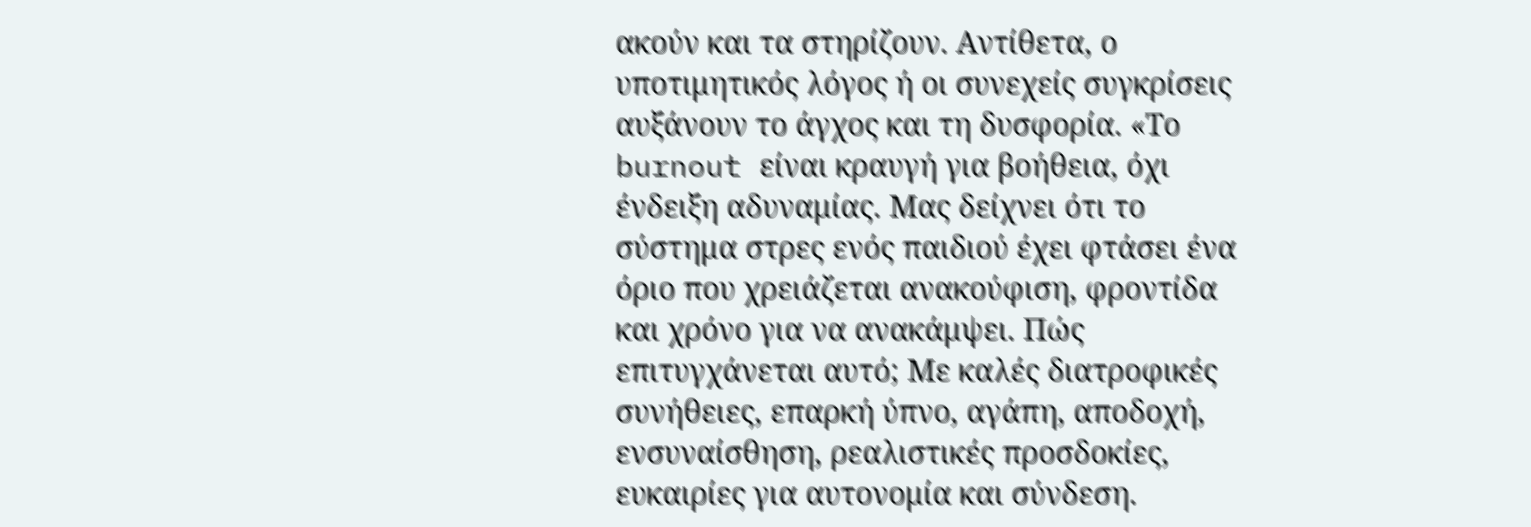ακούν και τα στηρίζουν. Αντίθετα, ο υποτιμητικός λόγος ή οι συνεχείς συγκρίσεις αυξάνουν το άγχος και τη δυσφορία. «Το burnout είναι κραυγή για βοήθεια, όχι ένδειξη αδυναμίας. Μας δείχνει ότι το σύστημα στρες ενός παιδιού έχει φτάσει ένα όριο που χρειάζεται ανακούφιση, φροντίδα και χρόνο για να ανακάμψει. Πώς επιτυγχάνεται αυτό; Με καλές διατροφικές συνήθειες, επαρκή ύπνο, αγάπη, αποδοχή, ενσυναίσθηση, ρεαλιστικές προσδοκίες, ευκαιρίες για αυτονομία και σύνδεση.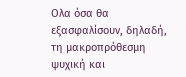Ολα όσα θα εξασφαλίσουν, δηλαδή, τη μακροπρόθεσμη ψυχική και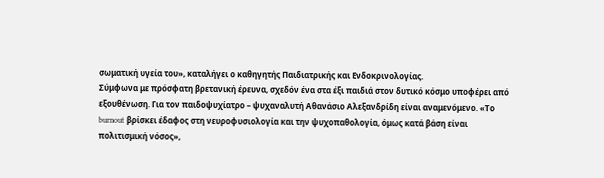σωματική υγεία του», καταλήγει ο καθηγητής Παιδιατρικής και Ενδοκρινολογίας.
Σύμφωνα με πρόσφατη βρετανική έρευνα, σχεδόν ένα στα έξι παιδιά στον δυτικό κόσμο υποφέρει από εξουθένωση. Για τον παιδοψυχίατρο – ψυχαναλυτή Αθανάσιο Αλεξανδρίδη είναι αναμενόμενο. «Το burnout βρίσκει έδαφος στη νευροφυσιολογία και την ψυχοπαθολογία, όμως κατά βάση είναι πολιτισμική νόσος»,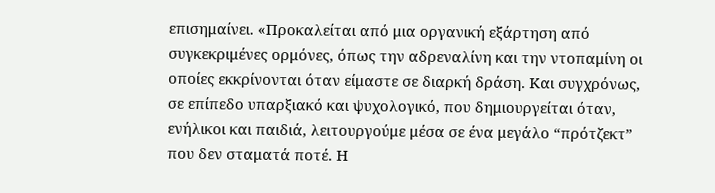επισημαίνει. «Προκαλείται από μια οργανική εξάρτηση από συγκεκριμένες ορμόνες, όπως την αδρεναλίνη και την ντοπαμίνη οι οποίες εκκρίνονται όταν είμαστε σε διαρκή δράση. Και συγχρόνως, σε επίπεδο υπαρξιακό και ψυχολογικό, που δημιουργείται όταν, ενήλικοι και παιδιά, λειτουργούμε μέσα σε ένα μεγάλο “πρότζεκτ” που δεν σταματά ποτέ. Η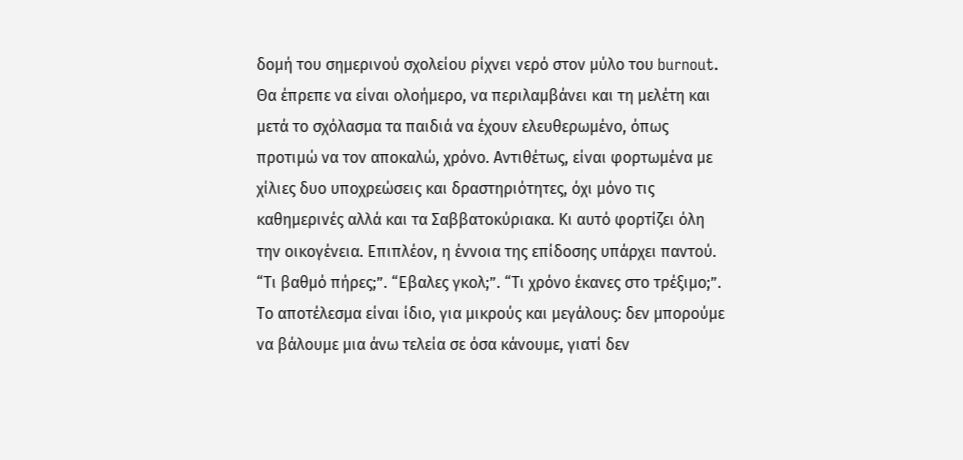δομή του σημερινού σχολείου ρίχνει νερό στον μύλο του burnout. Θα έπρεπε να είναι ολοήμερο, να περιλαμβάνει και τη μελέτη και μετά το σχόλασμα τα παιδιά να έχουν ελευθερωμένο, όπως προτιμώ να τον αποκαλώ, χρόνο. Αντιθέτως, είναι φορτωμένα με χίλιες δυο υποχρεώσεις και δραστηριότητες, όχι μόνο τις καθημερινές αλλά και τα Σαββατοκύριακα. Κι αυτό φορτίζει όλη την οικογένεια. Επιπλέον, η έννοια της επίδοσης υπάρχει παντού. “Τι βαθμό πήρες;”. “Εβαλες γκολ;”. “Τι χρόνο έκανες στο τρέξιμο;”. Το αποτέλεσμα είναι ίδιο, για μικρούς και μεγάλους: δεν μπορούμε να βάλουμε μια άνω τελεία σε όσα κάνουμε, γιατί δεν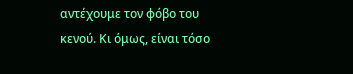αντέχουμε τον φόβο του κενού. Κι όμως, είναι τόσο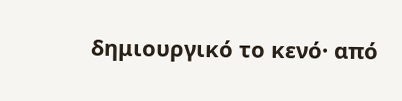δημιουργικό το κενό· από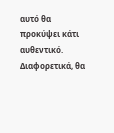αυτό θα προκύψει κάτι αυθεντικό. Διαφορετικά, θα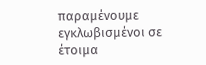παραμένουμε εγκλωβισμένοι σε έτοιμα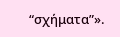“σχήματα”».